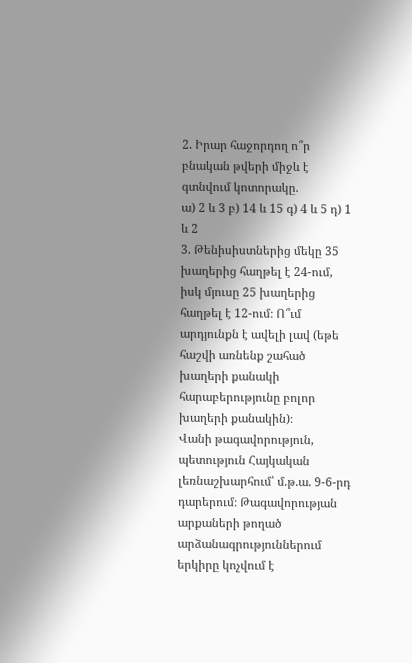2. Իրար հաջորդող ո՞ր բնական թվերի միջև է գտնվում կոտորակը.
ա) 2 և 3 բ) 14 և 15 գ) 4 և 5 դ) 1 և 2
3. Թենիսիստներից մեկը 35 խաղերից հաղթել է 24-ում, իսկ մյուսը 25 խաղերից հաղթել է 12-ում։ Ո՞ւմ արդյունքն է ավելի լավ (եթե հաշվի առնենք շահած խաղերի քանակի հարաբերությունը բոլոր խաղերի քանակին)։
Վանի թագավորություն, պետություն Հայկական լեռնաշխարհում՝ մ.թ.ա. 9-6-րդ դարերում։ Թագավորության արքաների թողած արձանագրություններում երկիրը կոչվում է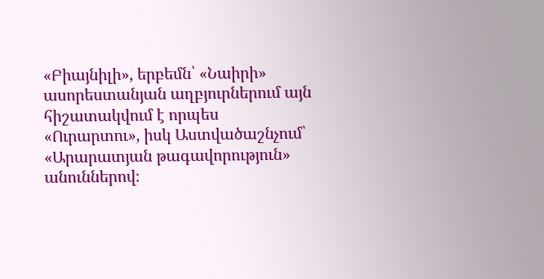«Բիայնիլի», երբեմն՝ «Նաիրի» ասորեստանյան աղբյուրներում այն հիշատակվում է որպես «Ուրարտու», իսկ Աստվածաշնչում՝ «Արարատյան թագավորություն» անուններով։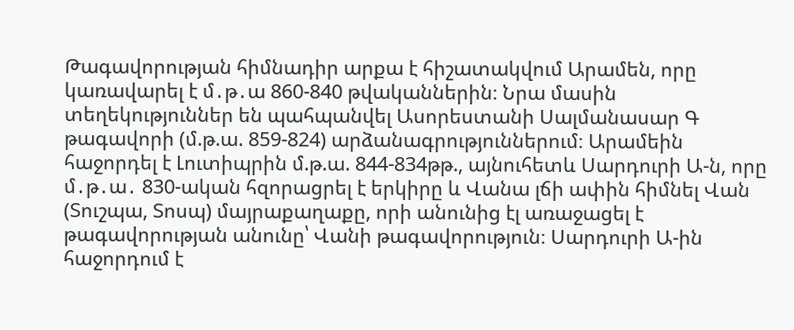Թագավորության հիմնադիր արքա է հիշատակվում Արամեն, որը կառավարել է մ․թ․ա 860-840 թվականներին։ Նրա մասին տեղեկություններ են պահպանվել Ասորեստանի Սալմանասար Գ թագավորի (մ.թ.ա. 859-824) արձանագրություններում։ Արամեին հաջորդել է Լուտիպրին մ.թ.ա. 844-834թթ., այնուհետև Սարդուրի Ա-ն, որը մ․թ․ա․ 830-ական հզորացրել է երկիրը և Վանա լճի ափին հիմնել Վան (Տուշպա, Տոսպ) մայրաքաղաքը, որի անունից էլ առաջացել է թագավորության անունը՝ Վանի թագավորություն։ Սարդուրի Ա-ին հաջորդում է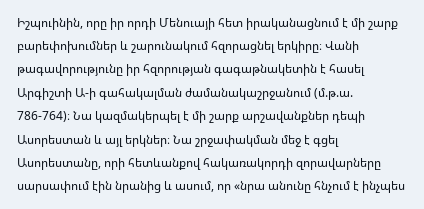Իշպուինին, որը իր որդի Մենուայի հետ իրականացնում է մի շարք բարեփոխումներ և շարունակում հզորացնել երկիրը։ Վանի թագավորությունը իր հզորության գագաթնակետին է հասել Արգիշտի Ա-ի գահակալման ժամանակաշրջանում (մ.թ.ա. 786-764)։ Նա կազմակերպել է մի շարք արշավանքներ դեպի Ասորեստան և այլ երկներ։ Նա շրջափակման մեջ է գցել Ասորեստանը, որի հետևանքով հակառակորդի զորավարները սարսափում էին նրանից և ասում, որ «նրա անունը հնչում է ինչպես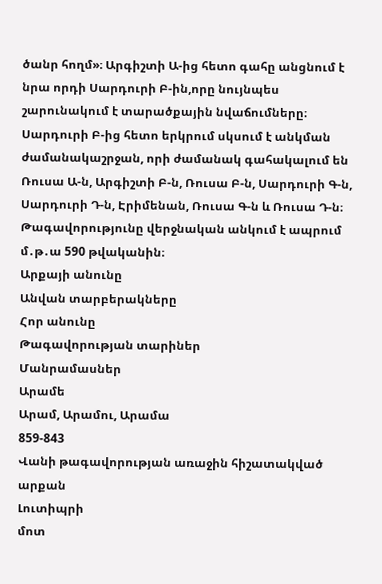ծանր հողմ»։ Արգիշտի Ա-ից հետո գահը անցնում է նրա որդի Սարդուրի Բ-ին,որը նույնպես շարունակում է տարածքային նվաճումները։ Սարդուրի Բ-ից հետո երկրում սկսում է անկման ժամանակաշրջան, որի ժամանակ գահակալում են Ռուսա Ա-ն, Արգիշտի Բ-ն, Ռուսա Բ-ն, Սարդուրի Գ-ն, Սարդուրի Դ-ն, Էրիմենան, Ռուսա Գ-ն և Ռուսա Դ-ն։ Թագավորությունը վերջնական անկում է ապրում մ․թ․ա 590 թվականին։
Արքայի անունը
Անվան տարբերակները
Հոր անունը
Թագավորության տարիներ
Մանրամասներ
Արամե
Արամ, Արամու, Արամա
859-843
Վանի թագավորության առաջին հիշատակված արքան
Լուտիպրի
մոտ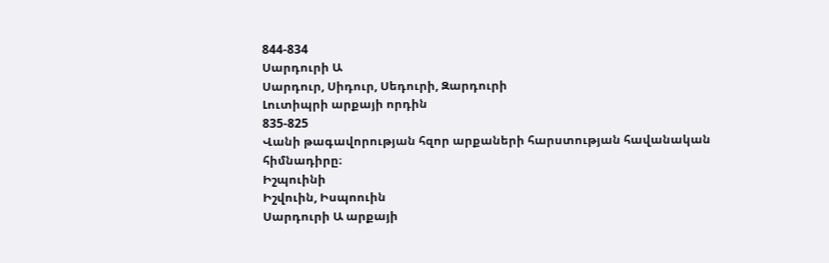844-834
Սարդուրի Ա
Սարդուր, Սիդուր, Սեդուրի, Զարդուրի
Լուտիպրի արքայի որդին
835-825
Վանի թագավորության հզոր արքաների հարստության հավանական հիմնադիրը։
Իշպուինի
Իշվուին, Իսպոուին
Սարդուրի Ա արքայի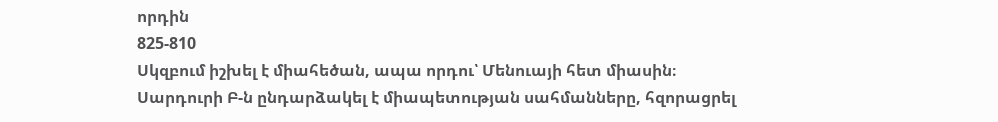որդին
825-810
Սկզբում իշխել է միահեծան, ապա որդու՝ Մենուայի հետ միասին։
Սարդուրի Բ-ն ընդարձակել է միապետության սահմանները, հզորացրել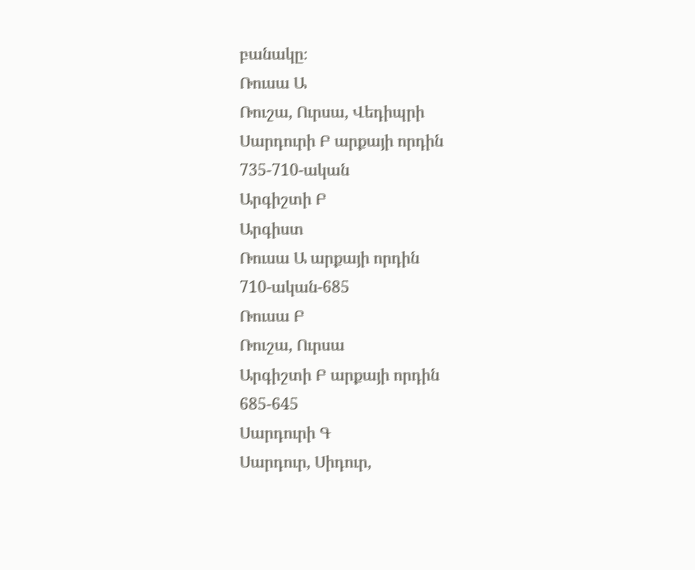բանակը։
Ռուսա Ա
Ռուշա, Ուրսա, Վեդիպրի
Սարդուրի Բ արքայի որդին
735-710-ական
Արգիշտի Բ
Արգիստ
Ռուսա Ա արքայի որդին
710-ական-685
Ռուսա Բ
Ռուշա, Ուրսա
Արգիշտի Բ արքայի որդին
685-645
Սարդուրի Գ
Սարդուր, Սիդուր,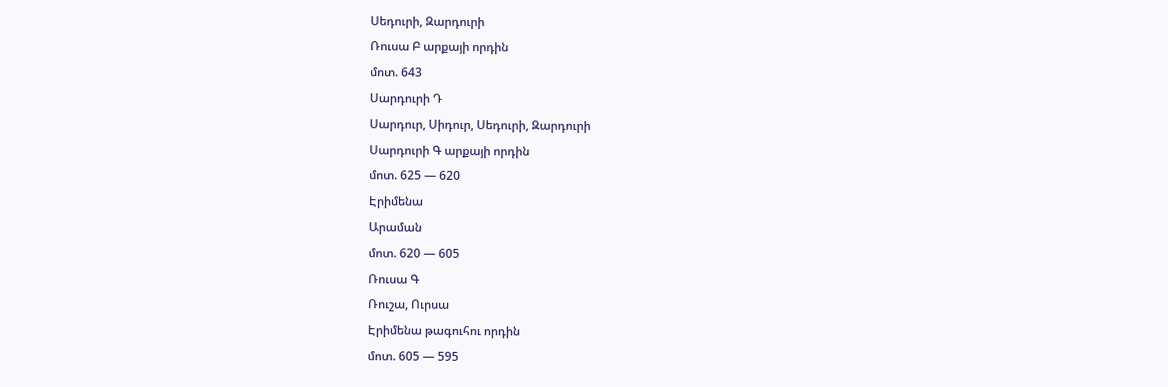Սեդուրի, Զարդուրի
Ռուսա Բ արքայի որդին
մոտ. 643
Սարդուրի Դ
Սարդուր, Սիդուր, Սեդուրի, Զարդուրի
Սարդուրի Գ արքայի որդին
մոտ. 625 — 620
Էրիմենա
Արաման
մոտ. 620 — 605
Ռուսա Գ
Ռուշա, Ուրսա
Էրիմենա թագուհու որդին
մոտ. 605 — 595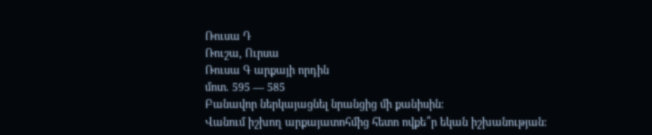Ռուսա Դ
Ռուշա, Ուրսա
Ռուսա Գ արքայի որդին
մոտ. 595 — 585
Բանավոր ներկայացնել նրանցից մի քանիսին։
Վանում իշխող արքայատոհմից հետո ովքե՞ր եկան իշխանության։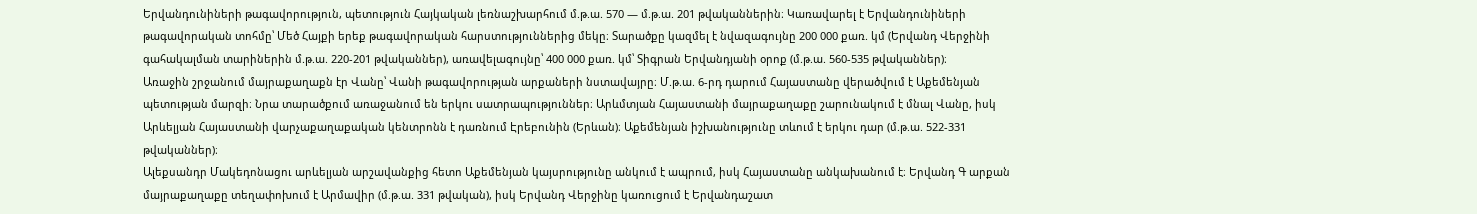Երվանդունիների թագավորություն, պետություն Հայկական լեռնաշխարհում մ.թ.ա. 570 — մ.թ.ա. 201 թվականներին։ Կառավարել է Երվանդունիների թագավորական տոհմը՝ Մեծ Հայքի երեք թագավորական հարստություններից մեկը։ Տարածքը կազմել է նվազագույնը 200 000 քառ. կմ (Երվանդ Վերջինի գահակալման տարիներին մ.թ.ա. 220-201 թվականներ), առավելագույնը՝ 400 000 քառ. կմ՝ Տիգրան Երվանդյանի օրոք (մ.թ.ա. 560-535 թվականներ)։
Առաջին շրջանում մայրաքաղաքն էր Վանը՝ Վանի թագավորության արքաների նստավայրը։ Մ.թ.ա. 6-րդ դարում Հայաստանը վերածվում է Աքեմենյան պետության մարզի։ Նրա տարածքում առաջանում են երկու սատրապություններ։ Արևմտյան Հայաստանի մայրաքաղաքը շարունակում է մնալ Վանը, իսկ Արևելյան Հայաստանի վարչաքաղաքական կենտրոնն է դառնում Էրեբունին (Երևան)։ Աքեմենյան իշխանությունը տևում է երկու դար (մ.թ.ա. 522-331 թվականներ)։
Ալեքսանդր Մակեդոնացու արևելյան արշավանքից հետո Աքեմենյան կայսրությունը անկում է ապրում, իսկ Հայաստանը անկախանում է։ Երվանդ Գ արքան մայրաքաղաքը տեղափոխում է Արմավիր (մ.թ.ա. 331 թվական), իսկ Երվանդ Վերջինը կառուցում է Երվանդաշատ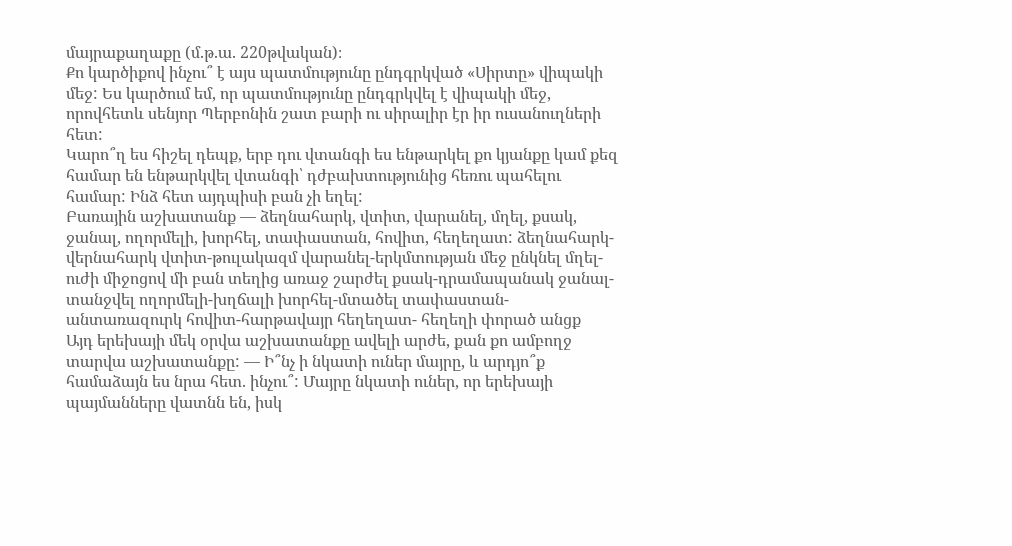մայրաքաղաքը (մ.թ.ա. 220թվական)։
Քո կարծիքով ինչու՞ է այս պատմությունը ընդգրկված «Սիրտը» վիպակի մեջ: Ես կարծում եմ, որ պատմությունը ընդգրկվել է վիպակի մեջ, որովհետև սենյոր Պերբոնին շատ բարի ու սիրալիր էր իր ուսանուղների հետ:
Կարո՞ղ ես հիշել դեպք, երբ դու վտանգի ես ենթարկել քո կյանքը կամ քեզ համար են ենթարկվել վտանգի՝ դժբախտությունից հեռու պահելու համար: Ինձ հետ այդպիսի բան չի եղել:
Բառային աշխատանք — ձեղնահարկ, վտիտ, վարանել, մղել, քսակ, ջանալ, ողորմելի, խորհել, տափաստան, հովիտ, հեղեղատ: ձեղնահարկ-վերնահարկ վտիտ-թուլակազմ վարանել-երկմտության մեջ ընկնել մղել- ուժի միջոցով մի բան տեղից առաջ շարժել քսակ-դրամապանակ ջանալ-տանջվել ողորմելի-խղճալի խորհել-մտածել տափաստան-անտառազուրկ հովիտ-հարթավայր հեղեղատ- հեղեղի փորած անցք
Այդ երեխայի մեկ օրվա աշխատանքը ավելի արժե, քան քո ամբողջ տարվա աշխատանքը: — Ի՞նչ ի նկատի ուներ մայրը, և արդյո՞ք համաձայն ես նրա հետ. ինչու՞: Մայրը նկատի ուներ, որ երեխայի պայմանները վատնն են, իսկ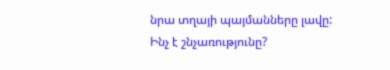նրա տղայի պայմանները լավը:
Ինչ է շնչառությունը?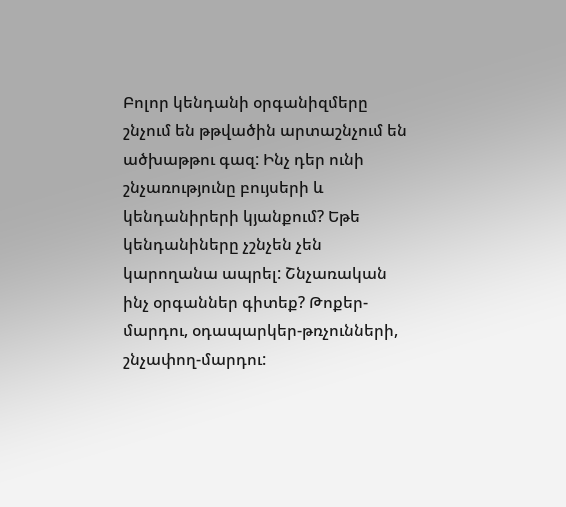Բոլոր կենդանի օրգանիզմերը շնչում են թթվածին արտաշնչում են ածխաթթու գազ: Ինչ դեր ունի շնչառությունը բույսերի և կենդանիրերի կյանքում? Եթե կենդանիները չշնչեն չեն կարողանա ապրել: Շնչառական ինչ օրգաններ գիտեք? Թոքեր-մարդու, օդապարկեր-թռչունների, շնչափող-մարդու: